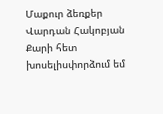Մաքուր ձեռքեր
Վարդան Հակոբյան
Քարի հետ խոսելիսփորձում եմ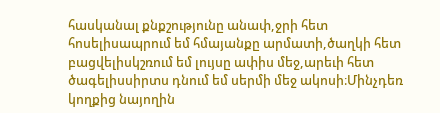հասկանալ քնքշությունը անափ,ջրի հետ հոսելիսապրում եմ հմայանքը արմատի,ծաղկի հետ բացվելիսկշռում եմ լույսը ափիս մեջ,արեւի հետ ծագելիսսիրտս դնում եմ սերմի մեջ ակոսի։Մինչդեռ կողքից նայողին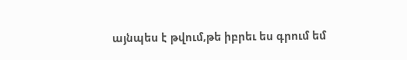այնպես է թվում,թե իբրեւ ես գրում եմ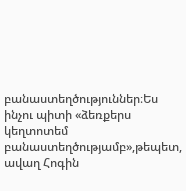բանաստեղծություններ։Ես ինչու պիտի «ձեռքերս կեղտոտեմ բանաստեղծությամբ»,թեպետ, ավաղ Հոգին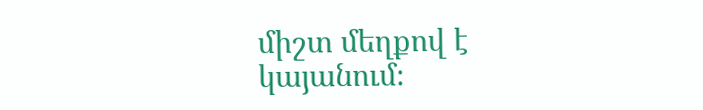միշտ մեղքով է կայանում։